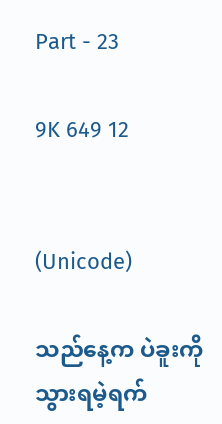Part - 23

9K 649 12


(Unicode)

သည်နေ့က ပဲခူးကို သွားရမဲ့ရက်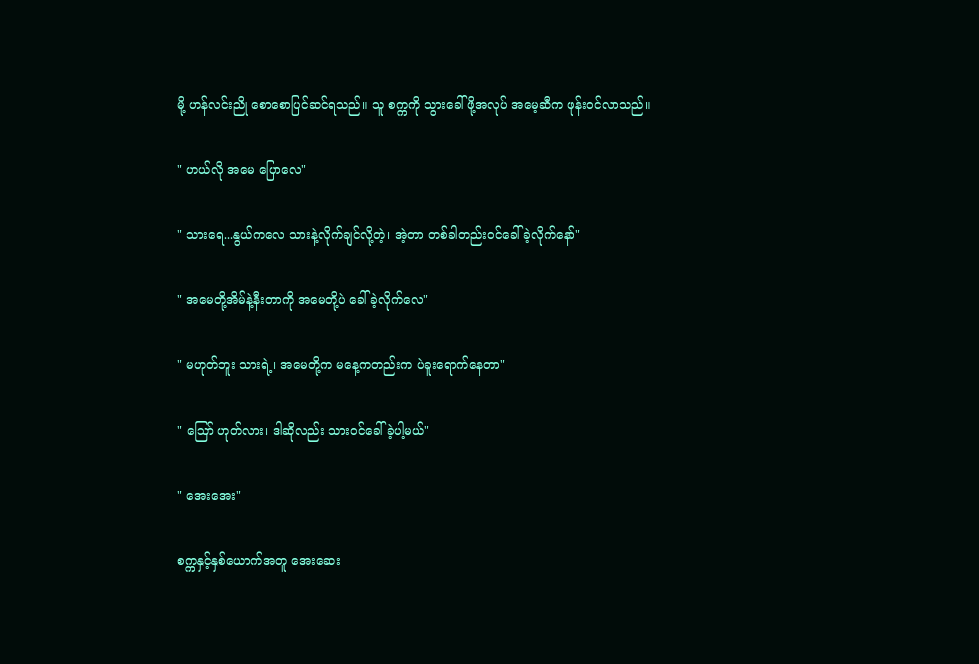မို့ ဟန်လင်းညို စောစောပြင်ဆင်ရသည်။ သူ စက္ကကို သွားခေါ်ဖို့အလုပ် အမေ့ဆီက ဖုန်းဝင်လာသည်။

" ဟယ်လို အမေ ပြောလေ"

" သားရေ...နွယ်ကလေ သားနဲ့လိုက်ချင်လို့တဲ့၊ အဲ့တာ တစ်ခါတည်းဝင်ခေါ်ခဲ့လိုက်နော်"

" အမေတို့အိမ်နဲ့နီးတာကို အမေတို့ပဲ ခေါ်ခဲ့လိုက်လေ"

" မဟုတ်ဘူး သားရဲ့၊ အမေတို့က မနေ့ကတည်းက ပဲခူးရောက်နေတာ"

" ဪ ဟုတ်လား၊ ဒါဆိုလည်း သားဝင်ခေါ်ခဲ့ပါ့မယ်"

" အေးအေး"

စက္ကနှင့်နှစ်ယောက်အတူ အေးဆေး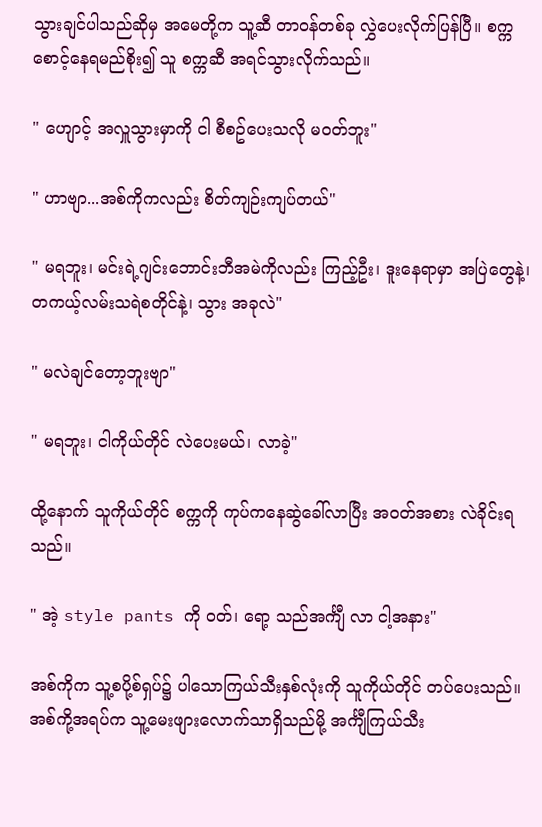သွားချင်ပါသည်ဆိုမှ အမေတို့က သူ့ဆီ တာဝန်တစ်ခု လွှဲပေးလိုက်ပြန်ပြီ။ စက္က စောင့်နေရမည်စိုး၍ သူ စက္ကဆီ အရင်သွားလိုက်သည်။

" ဟျောင့် အလှူသွားမှာကို ငါ စီစဥ်ပေးသလို မဝတ်ဘူး"

" ဟာဗျာ...အစ်ကိုကလည်း စိတ်ကျဉ်းကျပ်တယ်"

" မရဘူး၊ မင်းရဲ့ဂျင်းဘောင်းဘီအမဲကိုလည်း ကြည့်ဦး၊ ဒူးနေရာမှာ အပြဲတွေနဲ့၊ တကယ့်လမ်းသရဲစတိုင်နဲ့၊ သွား အခုလဲ"

" မလဲချင်တော့ဘူးဗျာ"

" မရဘူး၊ ငါကိုယ်တိုင် လဲပေးမယ်၊ လာခဲ့"

ထို့နောက် သူကိုယ်တိုင် စက္ကကို ကုပ်ကနေဆွဲခေါ်လာပြီး အဝတ်အစား လဲခိုင်းရသည်။

" အဲ့ style pants ကို ဝတ်၊ ရော့ သည်အင်္ကျီ လာ ငါ့အနား"

အစ်ကိုက သူ့စပို့စ်ရှပ်၌ ပါသောကြယ်သီးနှစ်လုံးကို သူကိုယ်တိုင် တပ်ပေးသည်။ အစ်ကို့အရပ်က သူ့မေးဖျားလောက်သာရှိသည်မို့ အင်္ကျီကြယ်သီး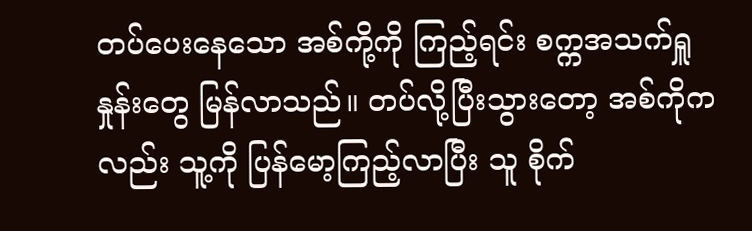တပ်ပေးနေသော အစ်ကို့ကို ကြည့်ရင်း စက္ကအသက်ရှူနှုန်းတွေ မြန်လာသည်။ တပ်လို့ပြီးသွားတော့ အစ်ကိုကလည်း သူ့ကို ပြန်မော့ကြည့်လာပြီး သူ စိုက်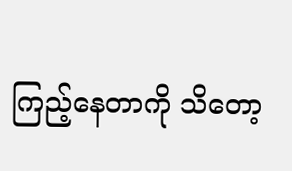ကြည့်နေတာကို သိတော့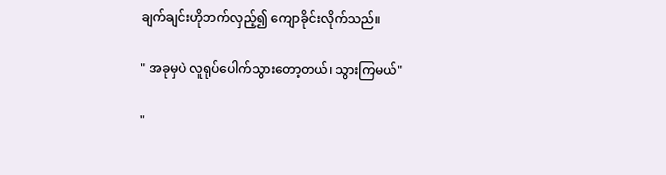ချက်ချင်းဟိုဘက်လှည့်၍ ကျောခိုင်းလိုက်သည်။

" အခုမှပဲ လူရုပ်ပေါက်သွားတော့တယ်၊ သွားကြမယ်"

"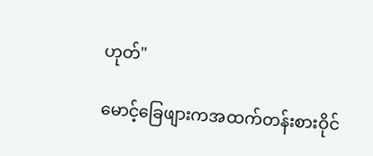ဟုတ်"

မောင့်ခြေဖျားကအထက်တန်းစားဝိုင်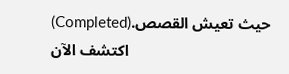(Completed)حيث تعيش القصص. اكتشف الآن